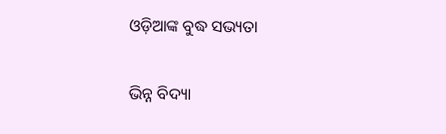ଓଡ଼ିଆଙ୍କ ବୁଦ୍ଧ ସଭ୍ୟତା

ଭିନ୍ନ ବିଦ୍ୟା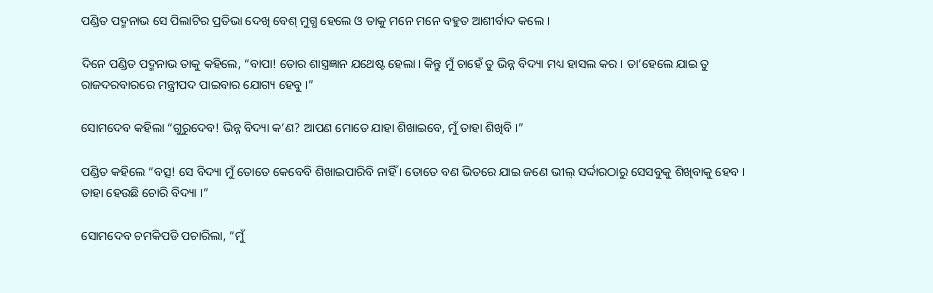ପଣ୍ଡିତ ପଦ୍ମନାଭ ସେ ପିଲାଟିର ପ୍ରତିଭା ଦେଖି ବେଶ୍ ମୁଗ୍ଧ ହେଲେ ଓ ତାକୁ ମନେ ମନେ ବହୁତ ଆଶୀର୍ବାଦ କଲେ ।

ଦିନେ ପଣ୍ଡିତ ପଦ୍ମନାଭ ତାକୁ କହିଲେ, “ବାପା! ତୋର ଶାସ୍ତ୍ରଜ୍ଞାନ ଯଥେଷ୍ଟ ହେଲା । କିନ୍ତୁ ମୁଁ ଚାହେଁ ତୁ ଭିନ୍ନ ବିଦ୍ୟା ମଧ୍ୟ ହାସଲ କର । ତା’ହେଲେ ଯାଇ ତୁ ରାଜଦରବାରରେ ମନ୍ତ୍ରୀପଦ ପାଇବାର ଯୋଗ୍ୟ ହେବୁ ।”

ସୋମଦେବ କହିଲା “ଗୁରୁଦେବ! ଭିନ୍ନ ବିଦ୍ୟା କ’ଣ? ଆପଣ ମୋତେ ଯାହା ଶିଖାଇବେ, ମୁଁ ତାହା ଶିଖିବି ।”

ପଣ୍ଡିତ କହିଲେ “ବତ୍ସ! ସେ ବିଦ୍ୟା ମୁଁ ତୋତେ କେବେବି ଶିଖାଇପାରିବି ନାହିଁ । ତୋତେ ବଣ ଭିତରେ ଯାଇ ଜଣେ ଭୀଲ୍ ସର୍ଦ୍ଦାରଠାରୁ ସେସବୁକୁ ଶିଖିବାକୁ ହେବ । ତାହା ହେଉଛି ଚୋରି ବିଦ୍ୟା ।”

ସୋମଦେବ ଚମକିପଡି ପଚାରିଲା, “ମୁଁ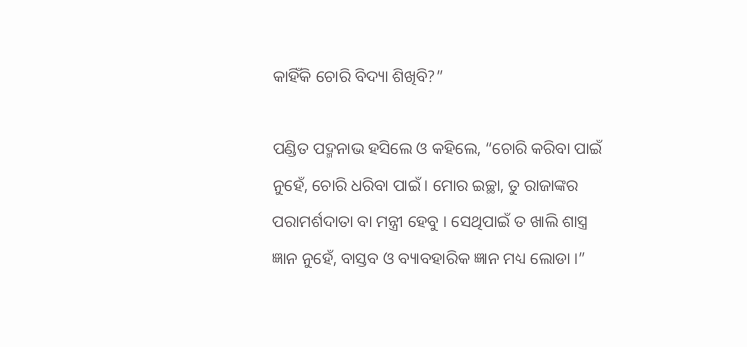କାହିଁକି ଚୋରି ବିଦ୍ୟା ଶିଖିବି?”

ପଣ୍ଡିତ ପଦ୍ମନାଭ ହସିଲେ ଓ କହିଲେ, “ଚୋରି କରିବା ପାଇଁ ନୁହେଁ, ଚୋରି ଧରିବା ପାଇଁ । ମୋର ଇଚ୍ଛା, ତୁ ରାଜାଙ୍କର ପରାମର୍ଶଦାତା ବା ମନ୍ତ୍ରୀ ହେବୁ । ସେଥିପାଇଁ ତ ଖାଲି ଶାସ୍ତ୍ର ଜ୍ଞାନ ନୁହେଁ, ବାସ୍ତବ ଓ ବ୍ୟାବହାରିକ ଜ୍ଞାନ ମଧ୍ୟ ଲୋଡା ।”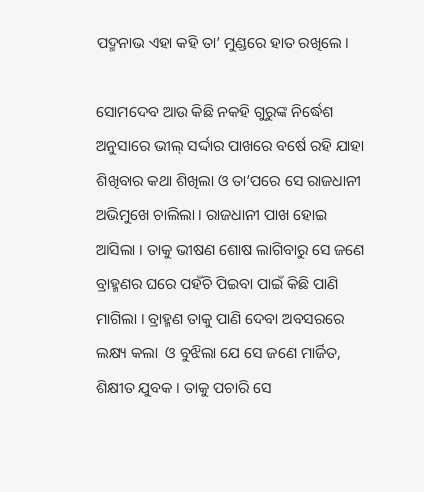ପଦ୍ମନାଭ ଏହା କହି ତା’ ମୁଣ୍ଡରେ ହାତ ରଖିଲେ ।

ସୋମଦେବ ଆଉ କିଛି ନକହି ଗୁରୁଙ୍କ ନିର୍ଦ୍ଧେଶ ଅନୁସାରେ ଭୀଲ୍ ସର୍ଦ୍ଦାର ପାଖରେ ବର୍ଷେ ରହି ଯାହା ଶିଖିବାର କଥା ଶିଖିଲା ଓ ତା’ପରେ ସେ ରାଜଧାନୀ ଅଭିମୁଖେ ଚାଲିଲା । ରାଜଧାନୀ ପାଖ ହୋଇ ଆସିଲା । ତାକୁ ଭୀଷଣ ଶୋଷ ଲାଗିବାରୁ ସେ ଜଣେ ବ୍ରାହ୍ମଣର ଘରେ ପହଁଚି ପିଇବା ପାଇଁ କିଛି ପାଣି ମାଗିଲା । ବ୍ରାହ୍ମଣ ତାକୁ ପାଣି ଦେବା ଅବସରରେ ଲକ୍ଷ୍ୟ କଲା  ଓ ବୁଝିଲା ଯେ ସେ ଜଣେ ମାର୍ଜିତ, ଶିକ୍ଷୀତ ଯୁବକ । ତାକୁ ପଚାରି ସେ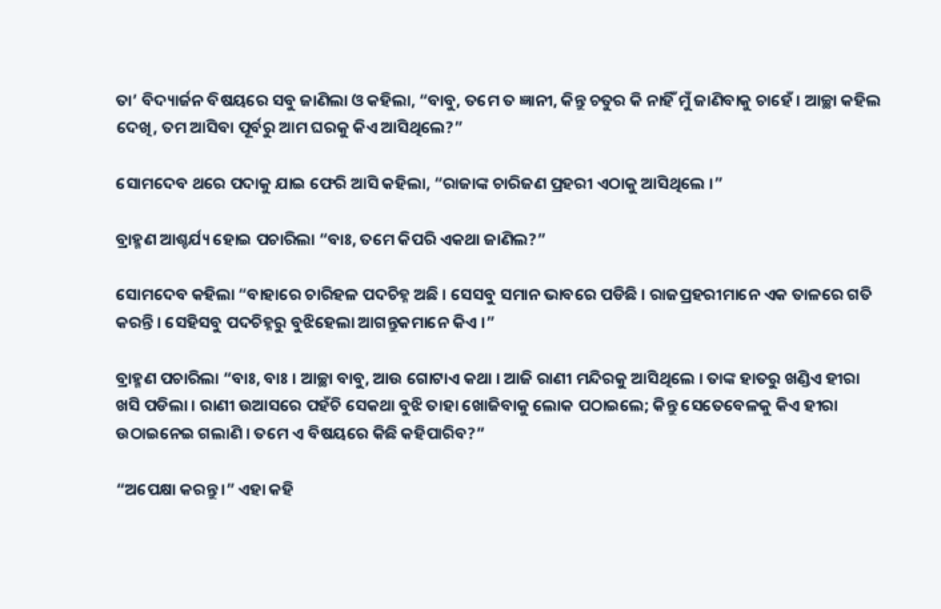ତା’ ବିଦ୍ୟାର୍ଜନ ବିଷୟରେ ସବୁ ଜାଣିଲା ଓ କହିଲା, “ବାବୁ, ତମେ ତ ଜ୍ଞାନୀ, କିନ୍ତୁ ଚତୁର କି ନାହିଁ ମୁଁ ଜାଣିବାକୁ ଚାହେଁ । ଆଚ୍ଛା କହିଲ ଦେଖି, ତମ ଆସିବା ପୂର୍ବରୁ ଆମ ଘରକୁ କିଏ ଆସିଥିଲେ?”

ସୋମଦେବ ଥରେ ପଦାକୁ ଯାଇ ଫେରି ଆସି କହିଲା, “ରାଜାଙ୍କ ଚାରିଜଣ ପ୍ରହରୀ ଏଠାକୁ ଆସିଥିଲେ ।”

ବ୍ରାହ୍ମଣ ଆଶ୍ଚର୍ଯ୍ୟ ହୋଇ ପଚାରିଲା “ବାଃ, ତମେ କିପରି ଏକଥା ଜାଣିଲ?”

ସୋମଦେବ କହିଲା “ବାହାରେ ଚାରିହଳ ପଦଚିହ୍ନ ଅଛି । ସେସବୁ ସମାନ ଭାବରେ ପଡିଛି । ରାଜପ୍ରହରୀମାନେ ଏକ ତାଳରେ ଗତି କରନ୍ତି । ସେହିସବୁ ପଦଚିହ୍ନରୁ ବୁଝିହେଲା ଆଗନ୍ତୁକମାନେ କିଏ ।”

ବ୍ରାହ୍ମଣ ପଚାରିଲା “ବାଃ, ବାଃ । ଆଚ୍ଛା ବାବୁ, ଆଉ ଗୋଟାଏ କଥା । ଆଜି ରାଣୀ ମନ୍ଦିରକୁ ଆସିଥିଲେ । ତାଙ୍କ ହାତରୁ ଖଣ୍ଡିଏ ହୀରା ଖସି ପଡିଲା । ରାଣୀ ଉଆସରେ ପହଁଚି ସେକଥା ବୁଝି ତାହା ଖୋଜିବାକୁ ଲୋକ ପଠାଇଲେ; କିନ୍ତୁ ସେତେବେଳକୁ କିଏ ହୀରା ଉଠାଇନେଇ ଗଲାଣି । ତମେ ଏ ବିଷୟରେ କିଛି କହିପାରିବ?”

“ଅପେକ୍ଷା କରନ୍ତୁ ।” ଏହା କହି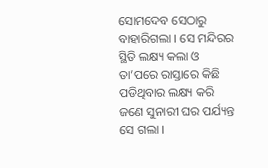ସୋମଦେବ ସେଠାରୁ ବାହାରିଗଲା । ସେ ମନ୍ଦିରର ସ୍ଥିତି ଲକ୍ଷ୍ୟ କଲା ଓ ତା’ପରେ ରାସ୍ତାରେ କିଛି ପଡିଥିବାର ଲକ୍ଷ୍ୟ କରି ଜଣେ ସୁନାରୀ ଘର ପର୍ଯ୍ୟନ୍ତ ସେ ଗଲା ।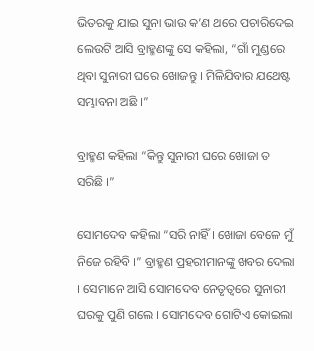ଭିତରକୁ ଯାଇ ସୁନା ଭାଉ କ’ଣ ଥରେ ପଚାରିଦେଇ ଲେଉଟି ଆସି ବ୍ରାହ୍ମଣଙ୍କୁ ସେ କହିଲା, “ଗାଁ ମୁଣ୍ଡରେ ଥିବା ସୁନାରୀ ଘରେ ଖୋଜନ୍ତୁ । ମିଳିଯିବାର ଯଥେଷ୍ଟ ସମ୍ଭାବନା ଅଛି ।”

ବ୍ରାହ୍ମଣ କହିଲା “କିନ୍ତୁ ସୁନାରୀ ଘରେ ଖୋଜା ତ ସରିଛି ।”

ସୋମଦେବ କହିଲା “ସରି ନାହିଁ । ଖୋଜା ବେଳେ ମୁଁ ନିଜେ ରହିବି ।” ବ୍ରାହ୍ମଣ ପ୍ରହରୀମାନଙ୍କୁ ଖବର ଦେଲା । ସେମାନେ ଆସି ସୋମଦେବ ନେତୃତ୍ୱରେ ସୁନାରୀ ଘରକୁ ପୁଣି ଗଲେ । ସୋମଦେବ ଗୋଟିଏ କୋଇଲା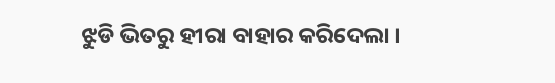ଝୁଡି ଭିତରୁ ହୀରା ବାହାର କରିଦେଲା ।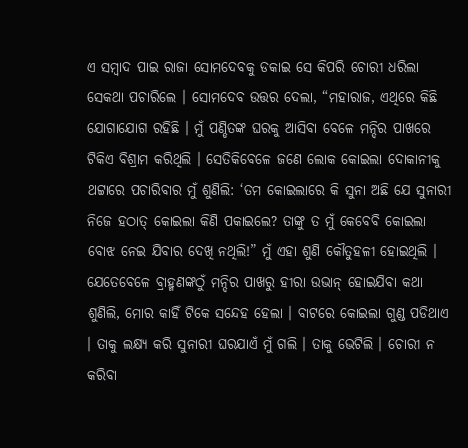ଏ ସମ୍ବାଦ ପାଇ ରାଜା ସୋମଦେବକୁ ଡକାଇ ସେ କିପରି ଚୋରୀ ଧରିଲା ସେକଥା ପଚାରିଲେ । ସୋମଦେବ ଉତ୍ତର ଦେଲା, “ମହାରାଜ, ଏଥିରେ କିଛି ଯୋଗାଯୋଗ ରହିଛି । ମୁଁ ପଣ୍ଡିତଙ୍କ ଘରକୁ ଆସିବା ବେଳେ ମନ୍ଦିର ପାଖରେ ଟିକିଏ ବିଶ୍ରାମ କରିଥିଲି । ସେତିକିବେଳେ ଜଣେ ଲୋକ କୋଇଲା ଦୋକାନୀକୁ ଥଟ୍ଟାରେ ପଚାରିବାର ମୁଁ ଶୁଣିଲି: ‘ତମ କୋଇଲାରେ କି ସୁନା ଅଛି ଯେ ସୁନାରୀ ନିଜେ ହଠାତ୍ କୋଇଲା କିଣି ପକାଇଲେ? ତାଙ୍କୁ ତ ମୁଁ କେବେବି କୋଇଲା ବୋଝ ନେଇ ଯିବାର ଦେଖି ନଥିଲି!” ମୁଁ ଏହା ଶୁଣି କୌତୁହଳୀ ହୋଇଥିଲି । ଯେତେବେଳେ ବ୍ରାହ୍ମଣଙ୍କଠୁଁ ମନ୍ଦିର ପାଖରୁ ହୀରା ଉଭାନ୍ ହୋଇଯିବା କଥା ଶୁଣିଲି, ମୋର କାହିଁ ଟିକେ ସନ୍ଦେହ ହେଲା । ବାଟରେ କୋଇଲା ଗୁଣ୍ଡ ପଡିଥାଏ । ତାକୁ ଲକ୍ଷ୍ୟ କରି ସୁନାରୀ ଘରଯାଏଁ ମୁଁ ଗଲି । ତାକୁ ଭେଟିଲି । ଚୋରୀ ନ କରିବା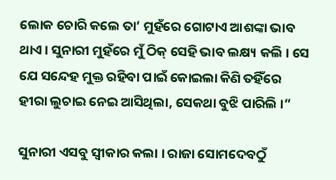ଲୋକ ଚୋରି କଲେ ତା’ ମୁହଁରେ ଗୋଟାଏ ଆଶଙ୍କା ଭାବ ଥାଏ । ସୁନାରୀ ମୁହଁରେ ମୁଁ ଠିକ୍ ସେହି ଭାବ ଲକ୍ଷ୍ୟ କଲି । ସେ ଯେ ସନ୍ଦେହ ମୁକ୍ତ ରହିବା ପାଇଁ କୋଇଲା କିଣି ତହିଁରେ ହୀରା ଲୁଚାଇ ନେଇ ଆସିଥିଲା, ସେକଥା ବୁଝି ପାରିଲି ।”

ସୁନାରୀ ଏସବୁ ସ୍ୱୀକାର କଲା । ରାଜା ସୋମଦେବଠୁଁ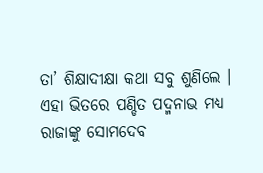ତା’ ଶିକ୍ଷାଦୀକ୍ଷା କଥା ସବୁ ଶୁଣିଲେ । ଏହା ଭିତରେ ପଣ୍ଡିତ ପଦ୍ମନାଭ ମଧ୍ୟ ରାଜାଙ୍କୁ ସୋମଦେବ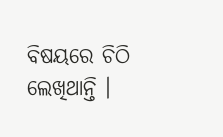ବିଷୟରେ ଚିଠି ଲେଖିଥାନ୍ତି ।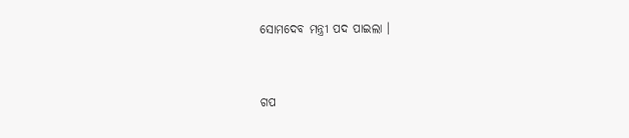ସୋମଦେବ ମନ୍ତ୍ରୀ ପଦ ପାଇଲା ।


ଗପ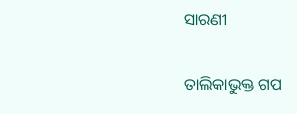ସାରଣୀ

ତାଲିକାଭୁକ୍ତ ଗପ